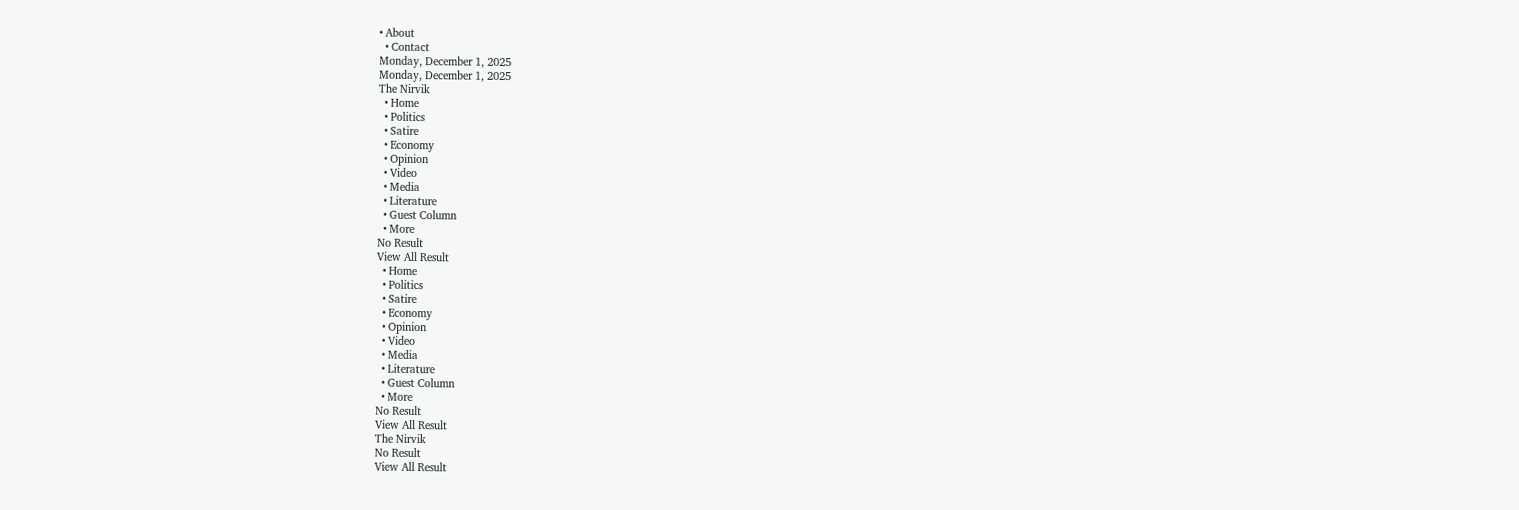• About
  • Contact
Monday, December 1, 2025
Monday, December 1, 2025
The Nirvik
  • Home
  • Politics
  • Satire
  • Economy
  • Opinion
  • Video
  • Media
  • Literature
  • Guest Column
  • More
No Result
View All Result
  • Home
  • Politics
  • Satire
  • Economy
  • Opinion
  • Video
  • Media
  • Literature
  • Guest Column
  • More
No Result
View All Result
The Nirvik
No Result
View All Result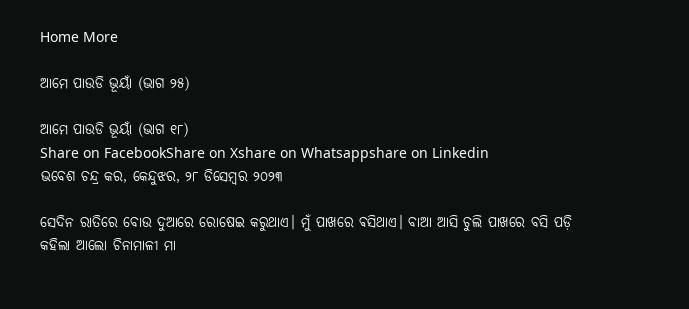Home More

ଆମେ ପାଉଡି ଭୂୟାଁ (ଭାଗ ୨୫)

ଆମେ ପାଉଡି ଭୂୟାଁ (ଭାଗ ୧୮)
Share on FacebookShare on Xshare on Whatsappshare on Linkedin
ଭବେଶ ଚନ୍ଦ୍ର କର, କେନ୍ଦୁଝର, ୨୮ ଡିସେମ୍ବର ୨୦୨୩

ସେଦିନ ରାତିରେ ବୋଉ ଦୁଆରେ ରୋଷେଇ କରୁଥାଏ। ମୁଁ ପାଖରେ ଵସିଥାଏ। ବାଆ ଆସି ଚୁଲି ପାଖରେ ବସି ପଡ଼ି କହିଲା ଆଲୋ ଚିନାମାଳୀ ମା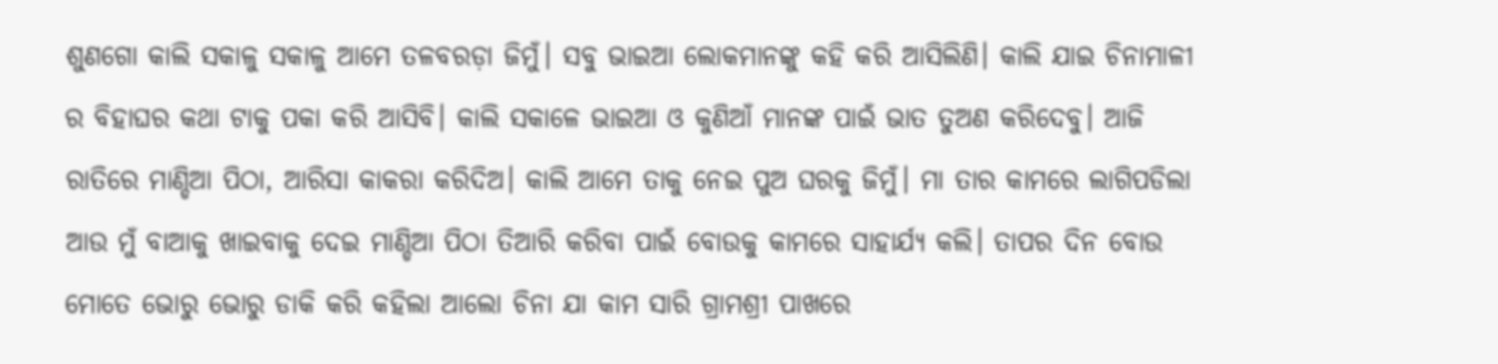ଶୁଣଗୋ କାଲି ସକାଳୁ ସକାଳୁ ଆମେ ତଳବରଡ଼ା ଜିମୁଁ। ସବୁ ଭାଇଆ ଲୋକମାନଙ୍କୁ କହି କରି ଆସିଲିଣି। କାଲି ଯାଇ ଚିନାମାଳୀ ର ବିହାଘର କଥା ଟାକୁ ପକା କରି ଆସିବି। କାଲି ସକାଳେ ଭାଇଆ ଓ କୁଣିଆଁ ମାନଙ୍କ ପାଇଁ ଭାତ ତୁଅଣ କରିଦେବୁ। ଆଜି ରାତିରେ ମାଣ୍ଡିଆ ପିଠା, ଆରିସା କାକରା କରିଦିଅ। କାଲି ଆମେ ତାକୁ ନେଇ ପୁଅ ଘରକୁ ଜିମୁଁ। ମା ତାର କାମରେ ଲାଗିପଡିଲା ଆଉ ମୁଁ ବାଆକୁ ଖାଇବାକୁ ଦେଇ ମାଣ୍ଡିଆ ପିଠା ତିଆରି କରିବା ପାଇଁ ବୋଉକୁ କାମରେ ସାହାର୍ଯ୍ୟ କଲି। ତାପର ଦିନ ବୋଉ ମୋତେ ଭୋରୁ ଭୋରୁ ଡାକି କରି କହିଲା ଆଲୋ ଚିନା ଯା କାମ ସାରି ଗ୍ରାମଶ୍ରୀ ପାଖରେ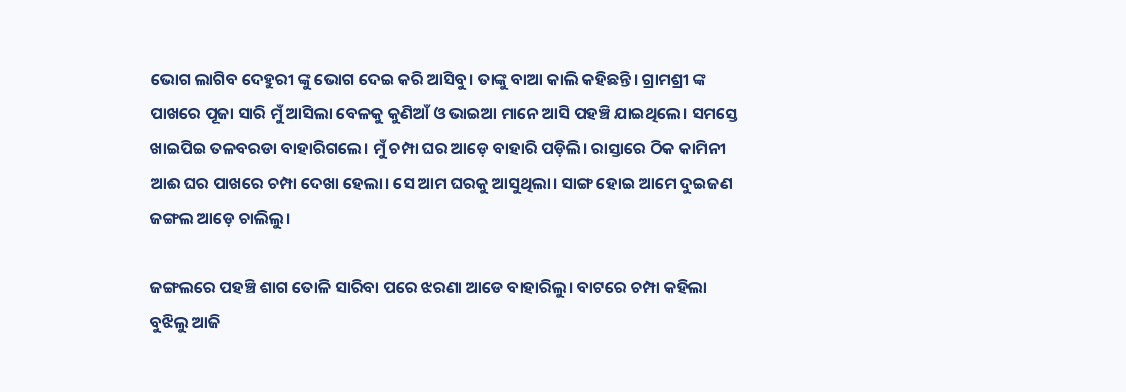ଭୋଗ ଲାଗିବ ଦେହୁରୀ ଙ୍କୁ ଭୋଗ ଦେଇ କରି ଆସିବୁ। ତାଙ୍କୁ ବାଆ କାଲି କହିଛନ୍ତି। ଗ୍ରାମଶ୍ରୀ ଙ୍କ ପାଖରେ ପୂଜା ସାରି ମୁଁ ଆସିଲା ବେଳକୁ କୁଣିଆଁ ଓ ଭାଇଆ ମାନେ ଆସି ପହଞ୍ଚି ଯାଇଥିଲେ। ସମସ୍ତେ ଖାଇପିଇ ତଳବରଡା ବାହାରିଗଲେ। ମୁଁ ଚମ୍ପା ଘର ଆଡ଼େ ବାହାରି ପଡ଼ିଲି। ରାସ୍ତାରେ ଠିକ କାମିନୀ ଆଈ ଘର ପାଖରେ ଚମ୍ପା ଦେଖା ହେଲା। ସେ ଆମ ଘରକୁ ଆସୁଥିଲା। ସାଙ୍ଗ ହୋଇ ଆମେ ଦୁଇଜଣ ଜଙ୍ଗଲ ଆଡ଼େ ଚାଲିଲୁ।

ଜଙ୍ଗଲରେ ପହଞ୍ଚି ଶାଗ ତୋଳି ସାରିବା ପରେ ଝରଣା ଆଡେ ବାହାରିଲୁ। ବାଟରେ ଚମ୍ପା କହିଲା ବୁଝିଲୁ ଆଜି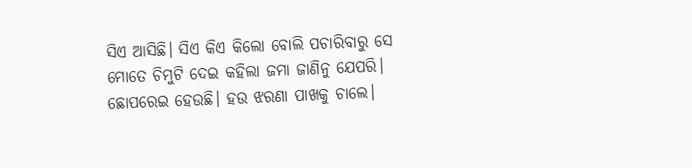ସିଏ ଆସିଛି। ସିଏ କିଏ କିଲୋ ବୋଲି ପଚାରିବାରୁ ସେ ମୋତେ ଚିମୁଟି ଦେଇ କହିଲା ଜମା ଜାଣିନୁ ଯେପରି। ଛୋପରେଇ ହେଉଛି। ହଉ ଝରଣା ପାଖକୁ ଚାଲେ।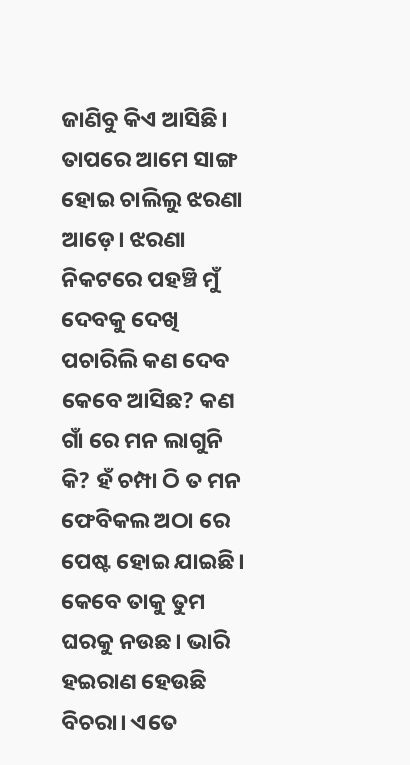ଜାଣିବୁ କିଏ ଆସିଛି। ତାପରେ ଆମେ ସାଙ୍ଗ ହୋଇ ଚାଲିଲୁ ଝରଣା ଆଡ଼େ। ଝରଣା ନିକଟରେ ପହଞ୍ଚି ମୁଁ ଦେବକୁ ଦେଖି ପଚାରିଲି କଣ ଦେବ କେବେ ଆସିଛ? କଣ ଗାଁ ରେ ମନ ଲାଗୁନି କି? ହଁ ଚମ୍ପା ଠି ତ ମନ ଫେବିକଲ ଅଠା ରେ ପେଷ୍ଟ ହୋଇ ଯାଇଛି। କେବେ ତାକୁ ତୁମ ଘରକୁ ନଉଛ। ଭାରି ହଇରାଣ ହେଉଛି ବିଚରା। ଏତେ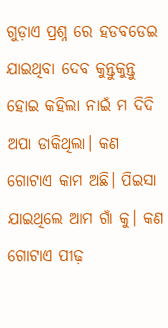ଗୁଡ଼ାଏ ପ୍ରଶ୍ନ ରେ ହଡବଡେଇ ଯାଇଥିବା ଦେବ କୁନ୍ତୁକୁନ୍ତୁ ହୋଇ କହିଲା ନାଇଁ ମ ଦିଦି ଅପା ଡାକିଥିଲା। କଣ ଗୋଟାଏ କାମ ଅଛି। ପିଇସା ଯାଇଥିଲେ ଆମ ଗାଁ କୁ। କଣ ଗୋଟାଏ ପୀଢ଼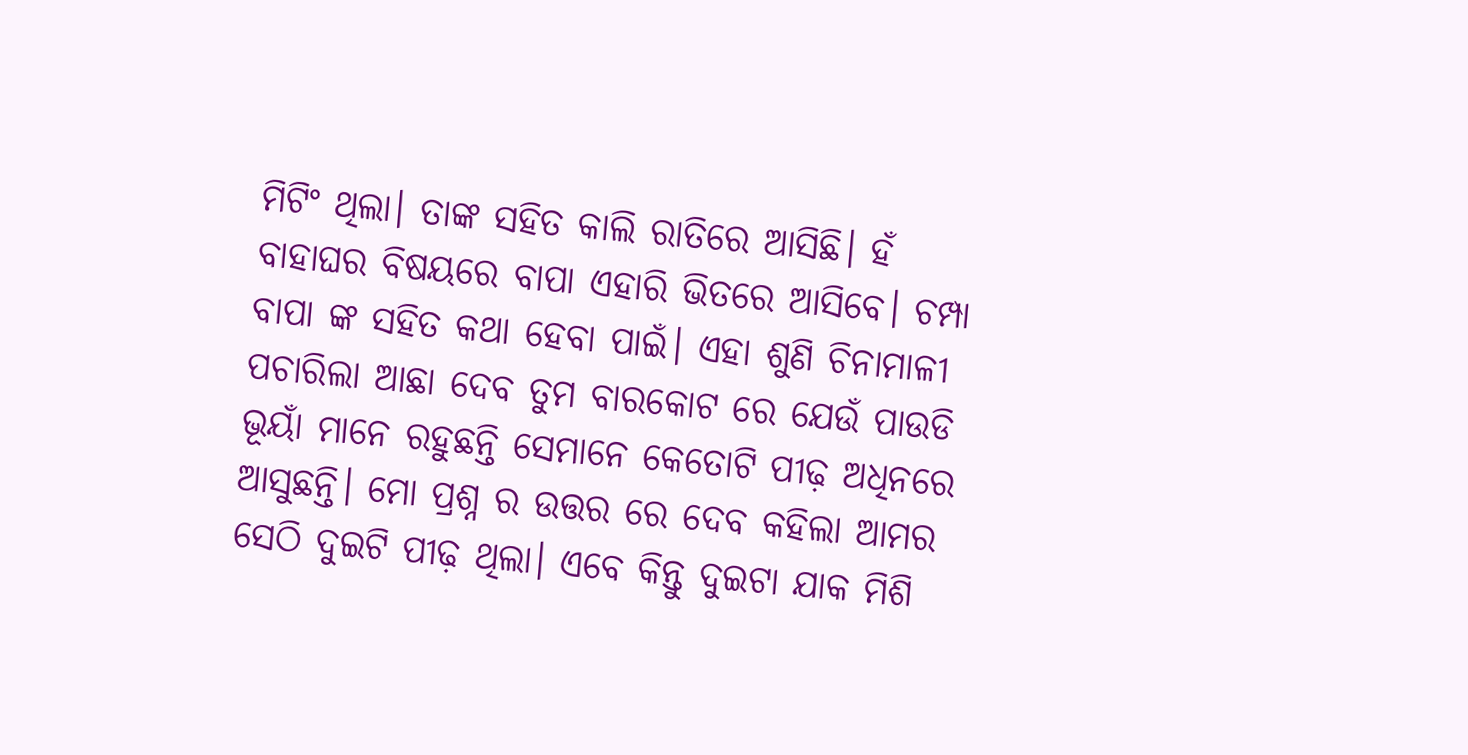ମିଟିଂ ଥିଲା। ତାଙ୍କ ସହିତ କାଲି ରାତିରେ ଆସିଛି। ହଁ ବାହାଘର ବିଷୟରେ ବାପା ଏହାରି ଭିତରେ ଆସିବେ। ଚମ୍ପା ବାପା ଙ୍କ ସହିତ କଥା ହେବା ପାଇଁ। ଏହା ଶୁଣି ଚିନାମାଳୀ ପଚାରିଲା ଆଛା ଦେବ ତୁମ ବାରକୋଟ ରେ ଯେଉଁ ପାଉଡି ଭୂୟାଁ ମାନେ ରହୁଛନ୍ତି ସେମାନେ କେତୋଟି ପୀଢ଼ ଅଧିନରେ ଆସୁଛନ୍ତି। ମୋ ପ୍ରଶ୍ନ ର ଉତ୍ତର ରେ ଦେବ କହିଲା ଆମର ସେଠି ଦୁଇଟି ପୀଢ଼ ଥିଲା। ଏବେ କିନ୍ତୁ ଦୁଇଟା ଯାକ ମିଶି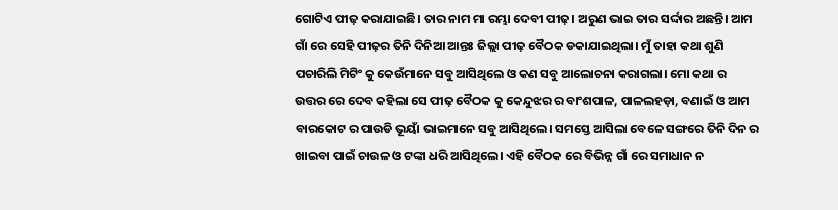ଗୋଟିଏ ପୀଢ଼ କରାଯାଇଛି। ତାର ନାମ ମା ରମ୍ଭା ଦେବୀ ପୀଢ଼। ଅରୁଣ ଭାଇ ତାର ସର୍ଦ୍ଦାର ଅଛନ୍ତି। ଆମ ଗାଁ ରେ ସେହି ପୀଢ଼ର ତିନି ଦିନିଆ ଆନ୍ତଃ ଜିଲ୍ଲା ପୀଢ଼ ବୈଠକ ଡକାଯାଇଥିଲା। ମୁଁ ତାହା କଥା ଶୁଣି ପଚାରିଲି ମିଟିଂ କୁ କେଉଁମାନେ ସବୁ ଆସିଥିଲେ ଓ କଣ ସବୁ ଆଲୋଚନା କରାଗଲା। ମୋ କଥା ର ଉତ୍ତର ରେ ଦେବ କହିଲା ସେ ପୀଢ଼ ବୈଠକ କୁ କେନ୍ଦୁଝର ର ବାଂଶପାଳ, ପାଳଲହଡ଼ା, ବଣାଇଁ ଓ ଆମ ବାରକୋଟ ର ପାଉଡି ଭୂୟାଁ ଭାଇମାନେ ସବୁ ଆସିଥିଲେ। ସମସ୍ତେ ଆସିଲା ବେଳେ ସଙ୍ଗରେ ତିନି ଦିନ ର ଖାଇବା ପାଇଁ ଚାଉଳ ଓ ଟଙ୍କା ଧରି ଆସିଥିଲେ। ଏହି ବୈଠକ ରେ ବିଭିନ୍ନ ଗାଁ ରେ ସମାଧାନ ନ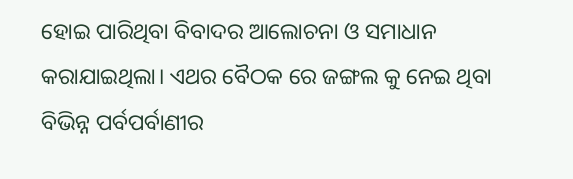ହୋଇ ପାରିଥିବା ବିବାଦର ଆଲୋଚନା ଓ ସମାଧାନ କରାଯାଇଥିଲା। ଏଥର ବୈଠକ ରେ ଜଙ୍ଗଲ କୁ ନେଇ ଥିବା ବିଭିନ୍ନ ପର୍ବପର୍ବାଣୀର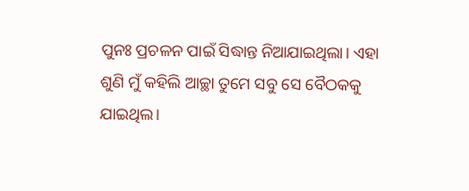ପୁନଃ ପ୍ରଚଳନ ପାଇଁ ସିଦ୍ଧାନ୍ତ ନିଆଯାଇଥିଲା। ଏହା ଶୁଣି ମୁଁ କହିଲି ଆଚ୍ଛା ତୁମେ ସବୁ ସେ ବୈଠକକୁ ଯାଇଥିଲ।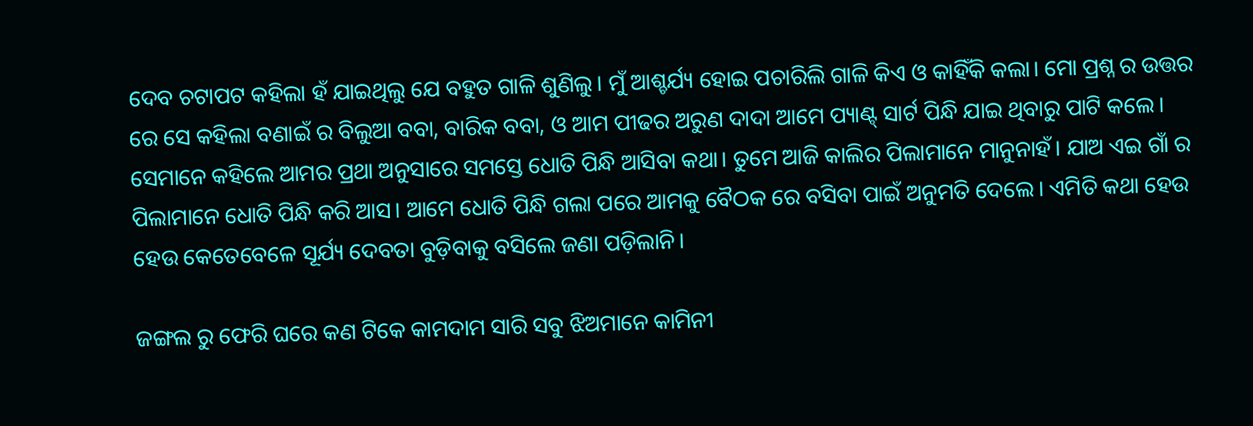ଦେବ ଚଟାପଟ କହିଲା ହଁ ଯାଇଥିଲୁ ଯେ ବହୁତ ଗାଳି ଶୁଣିଲୁ। ମୁଁ ଆଶ୍ଚର୍ଯ୍ୟ ହୋଇ ପଚାରିଲି ଗାଳି କିଏ ଓ କାହିଁକି କଲା। ମୋ ପ୍ରଶ୍ନ ର ଉତ୍ତର ରେ ସେ କହିଲା ବଣାଇଁ ର ବିଲୁଆ ବବା, ବାରିକ ବବା, ଓ ଆମ ପୀଢର ଅରୁଣ ଦାଦା ଆମେ ପ୍ୟାଣ୍ଟ୍ ସାର୍ଟ ପିନ୍ଧି ଯାଇ ଥିବାରୁ ପାଟି କଲେ। ସେମାନେ କହିଲେ ଆମର ପ୍ରଥା ଅନୁସାରେ ସମସ୍ତେ ଧୋତି ପିନ୍ଧି ଆସିବା କଥା। ତୁମେ ଆଜି କାଲିର ପିଲାମାନେ ମାନୁନାହଁ। ଯାଅ ଏଇ ଗାଁ ର ପିଲାମାନେ ଧୋତି ପିନ୍ଧି କରି ଆସ। ଆମେ ଧୋତି ପିନ୍ଧି ଗଲା ପରେ ଆମକୁ ବୈଠକ ରେ ବସିବା ପାଇଁ ଅନୁମତି ଦେଲେ। ଏମିତି କଥା ହେଉ ହେଉ କେତେବେଳେ ସୂର୍ଯ୍ୟ ଦେବତା ବୁଡ଼ିବାକୁ ବସିଲେ ଜଣା ପଡ଼ିଲାନି।

ଜଙ୍ଗଲ ରୁ ଫେରି ଘରେ କଣ ଟିକେ କାମଦାମ ସାରି ସବୁ ଝିଅମାନେ କାମିନୀ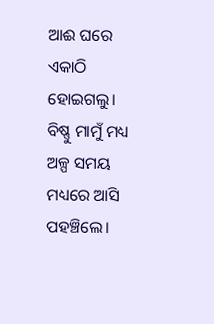ଆଈ ଘରେ ଏକାଠି ହୋଇଗଲୁ। ବିଷ୍ଣୁ ମାମୁଁ ମଧ୍ୟ ଅଳ୍ପ ସମୟ ମଧ୍ୟରେ ଆସି ପହଞ୍ଚିଲେ।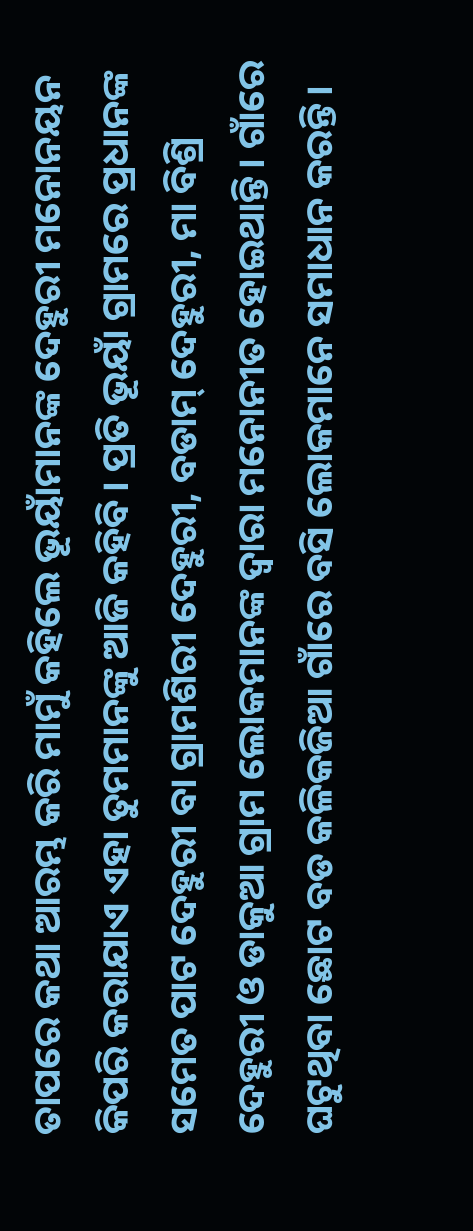ତାପରେ କଥା ଆରମ୍ଭ କରି ମାମୁଁ କହିଲେ ଭୂୟାଁମାନଙ୍କ ଦେହୁରୀ ମନୋନୟନ କିପରି କରାଯାଏ ଏହା ତୁମମାନଙ୍କୁ ଆଜି କହିବି। ପ୍ରତି ଭୂୟାଁ ଗ୍ରାମରେ ପ୍ରଧାନଙ୍କ ସମେତ ପାଟ ଦେହୁରୀ ବା ଗ୍ରାମଶିରୀ ଦେହୁରୀ, ବଡାମ୍ ଦେହୁରୀ, ମା ବିଶ୍ରି ଦେହୁରୀ ଓ ଡାକୁଆ ଗ୍ରାମ ଲୋକମାନଙ୍କ ଦ୍ବାରା ମନୋନୀତ ହୋଇଥାନ୍ତି। ଗାଁରେ ଘଟୁଥିବା ଛୋଟ ବଡ କଳିକଜିଆ ଗାଁରେ ବସି ଲୋକମାନେ ସମାଧାନ କରନ୍ତି।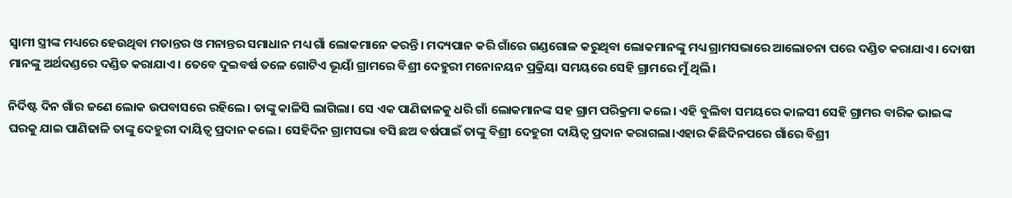ସ୍ବାମୀ ସ୍ତ୍ରୀଙ୍କ ମଧ୍ୟରେ ହେଉଥିବା ମତାନ୍ତର ଓ ମନାନ୍ତର ସମାଧାନ ମଧ୍ୟ ଗାଁ ଲୋକମାନେ କରନ୍ତି। ମଦ୍ୟପାନ କରି ଗାଁରେ ଗଣ୍ଡଗୋଳ କରୁଥିବା ଲୋକମାନଙ୍କୁ ମଧ୍ୟ ଗ୍ରାମସଭାରେ ଆଲୋଚନା ପରେ ଦଣ୍ଡିତ କରାଯାଏ। ଦୋଷୀ ମାନଙ୍କୁ ଅର୍ଥଦଣ୍ଡରେ ଦଣ୍ଡିତ କରାଯାଏ। ତେବେ ଦୁଇବର୍ଷ ତଳେ ଗୋଟିଏ ଭୂୟାଁ ଗ୍ରାମରେ ବିଶ୍ରୀ ଦେହୁରୀ ମନୋନୟନ ପ୍ରକ୍ରିୟା ସମୟରେ ସେହି ଗ୍ରାମରେ ମୁଁ ଥିଲି।

ନିର୍ଦିଷ୍ଟ ଦିନ ଗାଁର ଜଣେ ଲୋକ ଉପବାସରେ ରହିଲେ। ତାଙ୍କୁ କାଳିସି ଲାଗିଲା। ସେ ଏକ ପାଣିଢାଳକୁ ଧରି ଗାଁ ଲୋକମାନଙ୍କ ସହ ଗ୍ରାମ ପରିକ୍ରମା କଲେ। ଏହି ବୁଲିବା ସମୟରେ କାଳସୀ ସେହି ଗ୍ରାମର ବାରିକ ଭାଇଙ୍କ ଘରକୁ ଯାଇ ପାଣିଢାଳି ତାଙ୍କୁ ଦେହୁରୀ ଦାୟିତ୍ବ ପ୍ରଦାନ କଲେ। ସେହିଦିନ ଗ୍ରାମସଭା ବସି ଛଅ ବର୍ଷପାଇଁ ତାଙ୍କୁ ବିଶ୍ରୀ ଦେହୁରୀ ଦାୟିତ୍ବ ପ୍ରଦାନ କରାଗଲା।ଏହାର କିଛିଦିନପରେ ଗାଁରେ ବିଶ୍ରୀ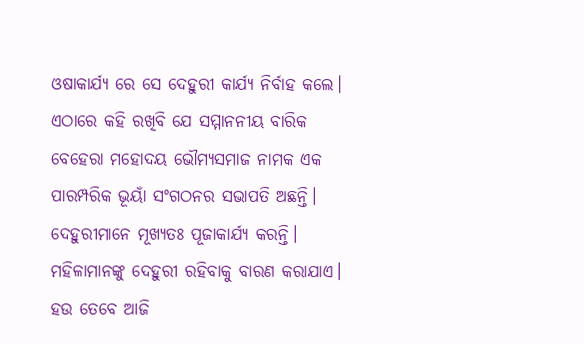ଓଷାକାର୍ଯ୍ୟ ରେ ସେ ଦେହୁରୀ କାର୍ଯ୍ୟ ନିର୍ବାହ କଲେ। ଏଠାରେ କହି ରଖିବି ଯେ ସମ୍ମାନନୀୟ ବାରିକ ବେହେରା ମହୋଦୟ ଭୌମ୍ୟସମାଜ ନାମକ ଏକ ପାରମ୍ପରିକ ଭୂୟାଁ ସଂଗଠନର ସଭାପତି ଅଛନ୍ତି। ଦେହୁରୀମାନେ ମୂଖ୍ୟତଃ ପୂଜାକାର୍ଯ୍ୟ କରନ୍ତି। ମହିଳାମାନଙ୍କୁ ଦେହୁରୀ ରହିବାକୁ ବାରଣ କରାଯାଏ। ହଉ ତେବେ ଆଜି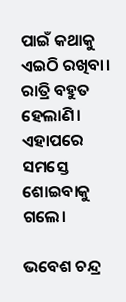ପାଇଁ କଥାକୁ ଏଇଠି ରଖିବା। ରାତ୍ରି ବହୁତ ହେଲାଣି। ଏହାପରେ ସମସ୍ତେ ଶୋଇବାକୁ ଗଲେ।

ଭବେଶ ଚନ୍ଦ୍ର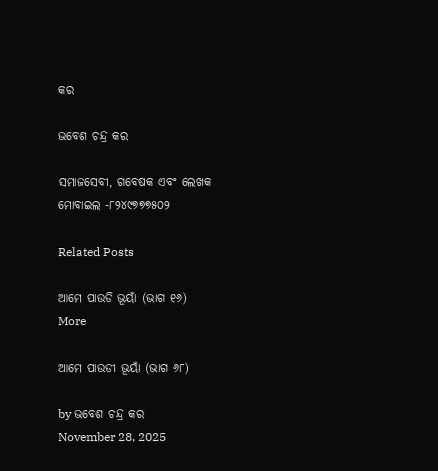କର

ଭବେଶ ଚନ୍ଦ୍ର କର

ସମାଜସେବୀ, ଗବେଷକ ଏବଂ ଲେଖକ
ମୋବାଇଲ -୮୨୪୯୭୭୭୫୦୨

Related Posts

ଆମେ ପାଉଡି ଭୂୟାଁ (ଭାଗ ୧୬)
More

ଆମେ ପାଉଡୀ ଭୂୟାଁ (ଭାଗ ୬୮)

by ଭବେଶ ଚନ୍ଦ୍ର କର
November 28, 2025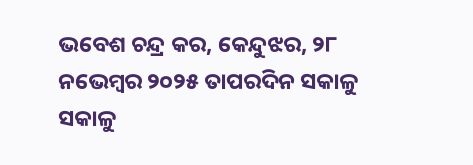ଭବେଶ ଚନ୍ଦ୍ର କର, କେନ୍ଦୁଝର, ୨୮ ନଭେମ୍ବର ୨୦୨୫ ତାପରଦିନ ସକାଳୁ ସକାଳୁ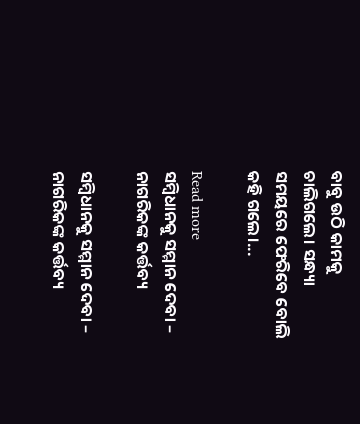ବାବୁ ଉଠି କାମକୁ ଚାଲିଗଲେ। ସନ୍ଧ୍ୟା ସମୟରେ ଫେରିବେ ବୋଲି କହି ଗଲେ।...

Read more
ସମ୍ବିଧାନକୁ ସମ୍ମାନ ଦେବା – ନାଗରିକଙ୍କ କର୍ତ୍ତବ୍ୟ

ସମ୍ବିଧାନକୁ ସମ୍ମାନ ଦେବା – ନାଗରିକଙ୍କ କର୍ତ୍ତବ୍ୟ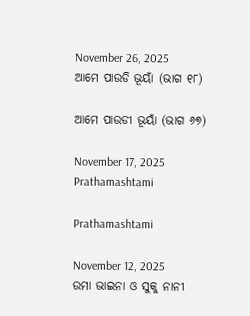November 26, 2025
ଆମେ ପାଉଡି ଭୂୟାଁ (ଭାଗ ୧୮)

ଆମେ ପାଉଡୀ ଭୂୟାଁ (ଭାଗ ୬୭)

November 17, 2025
Prathamashtami

Prathamashtami

November 12, 2025
ଉମା ଭାଇନା ଓ ସୁକୁ ନାନୀ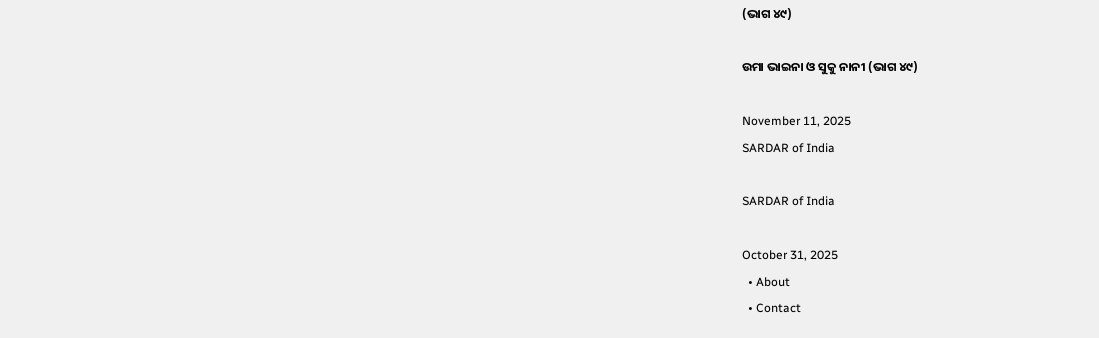(ଭାଗ ୪୯)

ଉମା ଭାଇନା ଓ ସୁକୁ ନାନୀ (ଭାଗ ୪୯)

November 11, 2025
SARDAR of India

SARDAR of India

October 31, 2025
  • About
  • Contact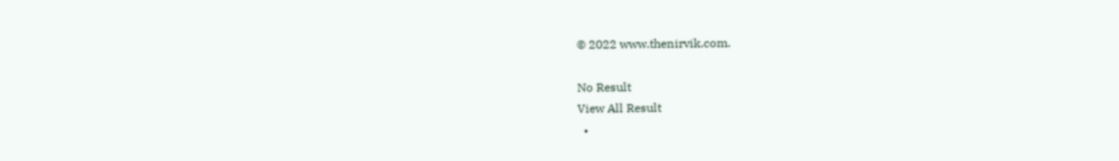© 2022 www.thenirvik.com.

No Result
View All Result
  •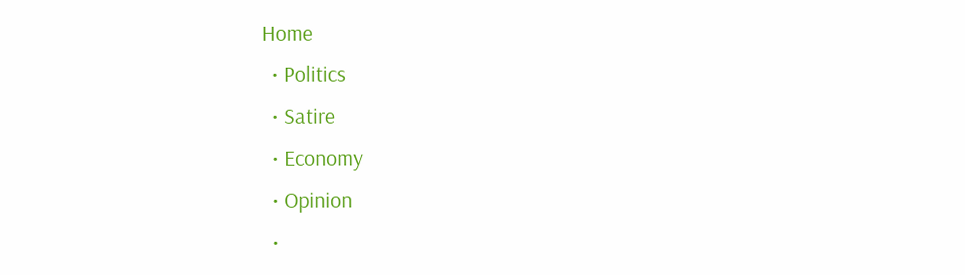Home
  • Politics
  • Satire
  • Economy
  • Opinion
  •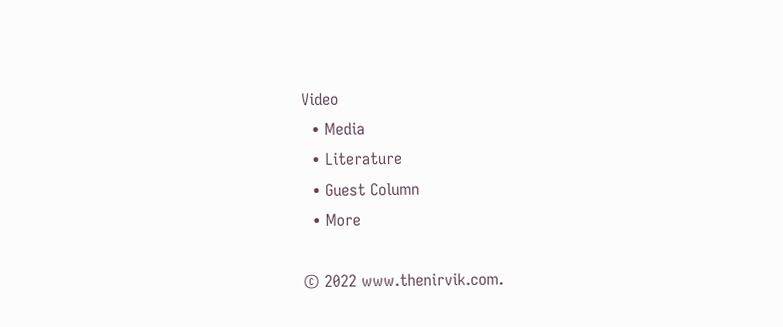Video
  • Media
  • Literature
  • Guest Column
  • More

© 2022 www.thenirvik.com.